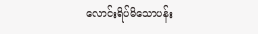လောင်းရိပ်မိသောပန်း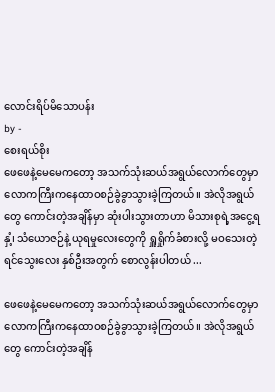လောင်းရိပ်မိသောပန်း
by -
စေးရယ်စိုး
ဖေဖေနဲ့မေမေကတော့ အသက်သုံးဆယ်အရွယ်လောက်တွေမှာ လောကကြီးကနေထာဝစဉ်ခွဲခွာသွားခဲ့ကြတယ်။ အဲလိုအရွယ်တွေ ကောင်းတဲ့အချိန်မှာ ဆုံးပါးသွားတာဟာ မိသားစုရဲ့အငွေ့ရနှံ့၊ သံယောဇဉ်နဲ့ ယုရမှုလေးတွေကို ရှူရှိုက်ခံစားလို့ မဝသေးတဲ့ ရင်သွေးလေး နှစ်ဦးအတွက် စောလွန်းပါတယ် ...

ဖေဖေနဲ့မေမေကတော့ အသက်သုံးဆယ်အရွယ်လောက်တွေမှာ လောကကြီးကနေထာဝစဉ်ခွဲခွာသွားခဲ့ကြတယ်။ အဲလိုအရွယ်တွေ ကောင်းတဲ့အချိန်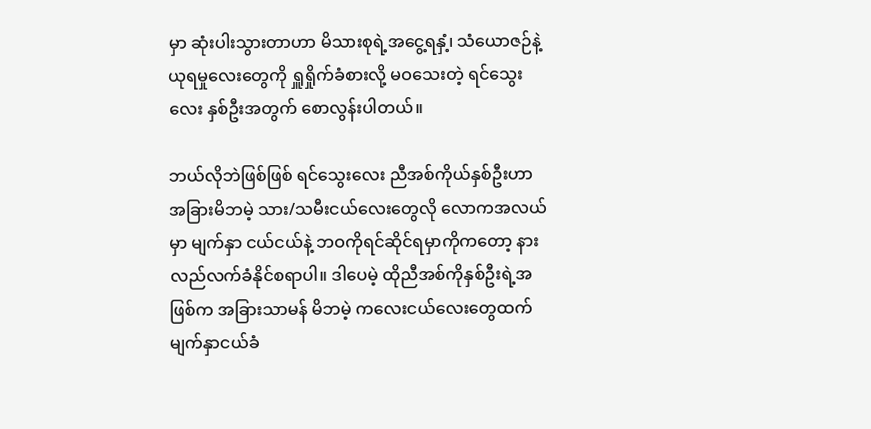မှာ ဆုံးပါးသွားတာဟာ မိသားစုရဲ့အငွေ့ရနှံ့၊ သံယောဇဉ်နဲ့ ယုရမှုလေးတွေကို ရှူရှိုက်ခံစားလို့ မဝသေးတဲ့ ရင်သွေးလေး နှစ်ဦးအတွက် စောလွန်းပါတယ်။

ဘယ်လိုဘဲဖြစ်ဖြစ် ရင်သွေးလေး ညီအစ်ကိုယ်နှစ်ဦးဟာ အခြားမိဘမဲ့ သား/သမီးငယ်လေးတွေလို လောကအလယ်မှာ မျက်နှာ ငယ်ငယ်နဲ့ ဘဝကိုရင်ဆိုင်ရမှာကိုကတော့ နားလည်လက်ခံနိုင်စရာပါ။ ဒါပေမဲ့ ထိုညီအစ်ကိုနှစ်ဦးရဲ့အဖြစ်က အခြားသာမန် မိဘမဲ့ ကလေးငယ်လေးတွေထက် မျက်နှာငယ်ခံ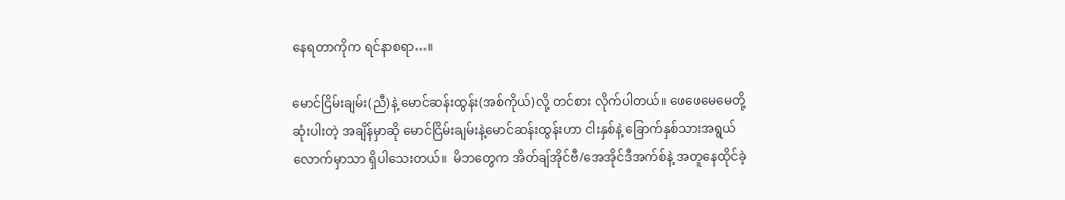နေရတာကိုက ရင်နာစရာ…။

မောင်ငြိမ်းချမ်း(ညီ)နဲ့ မောင်ဆန်းထွန်း(အစ်ကိုယ်)လို့ တင်စား လိုက်ပါတယ်။ ဖေဖေမေမေတို့ ဆုံးပါးတဲ့ အချိန်မှာဆို မောင်ငြိမ်းချမ်းနဲ့မောင်ဆန်းထွန်းဟာ ငါးနှစ်နဲ့ ခြောက်နှစ်သားအရွယ် လောက်မှာသာ ရှိပါသေးတယ်။  မိဘတွေက အိတ်ချ်အိုင်ဗီ/အေအိုင်ဒီအက်စ်နဲ့ အတူနေထိုင်ခဲ့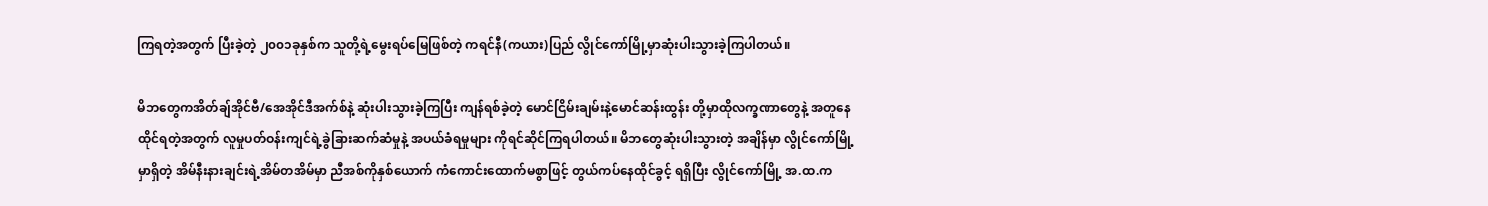ကြရတဲ့အတွက် ပြီးခဲ့တဲ့ ၂၀၀၁ခုနှစ်က သူတို့ရဲ့မွေးရပ်မြေဖြစ်တဲ့ ကရင်နီ(ကယား)ပြည် လွိုင်ကော်မြို့မှာဆုံးပါးသွားခဲ့ကြပါတယ်။

မိဘတွေကအိတ်ချ်အိုင်ဗီ/အေအိုင်ဒီအက်စ်နဲ့ ဆုံးပါးသွားခဲ့ကြပြီး ကျန်ရစ်ခဲ့တဲ့ မောင်ငြိမ်းချမ်းနဲ့မောင်ဆန်းထွန်း တို့မှာထိုလက္ခဏာတွေနဲ့ အတူနေထိုင်ရတဲ့အတွက် လူမှုပတ်ဝန်းကျင်ရဲ့ခွဲခြားဆက်ဆံမှုနဲ့ အပယ်ခံရမှုများ ကိုရင်ဆိုင်ကြရပါတယ်။ မိဘတွေဆုံးပါးသွားတဲ့ အချိန်မှာ လွိုင်ကော်မြို့မှာရှိတဲ့ အိမ်နီးနားချင်းရဲ့အိမ်တအိမ်မှာ ညီအစ်ကိုနှစ်ယောက် ကံကောင်းထောက်မစွာဖြင့် တွယ်ကပ်နေထိုင်ခွင့် ရရှိပြီး လွိုင်ကော်မြို့ အ.ထ.က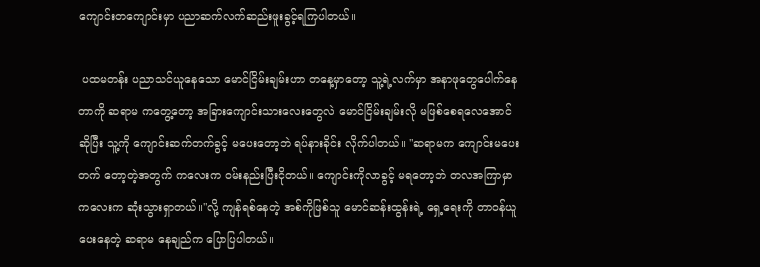ကျောင်းတကျောင်းမှာ ပညာဆက်လက်ဆည်းဖူးခွင့်ရကြပါတယ်။

 ပထမတန်း ပညာသင်ယူနေသော မောင်ငြိမ်းချမ်းဟာ တနေ့မှာတော့ သူ့ရဲ့လက်မှာ အနာဖုတွေပေါက်နေတာကို ဆရာမ ကတွေ့တော့ အခြားကျောင်းသားလေးတွေလဲ မောင်ငြိမ်းချမ်းလို မဖြစ်စေရလေအောင်ဆိုပြီး သူ့ကို ကျောင်းဆက်တက်ခွင့် မပေးတော့ဘဲ ရပ်နားခိုင်း လိုက်ပါတယ်။ "ဆရာမက ကျောင်းမပေးတက် တော့တဲ့အတွက် ကလေးက ၀မ်းနည်းပြီးငိုတယ်။ ကျောင်းကိုလာခွင့် မရတော့ဘဲ တလအကြာမှာ ကလေးက ဆုံးသွားရှာတယ်။"လို့ ကျန်ရစ်နေတဲ့ အစ်ကိုဖြစ်သူ မောင်ဆန်းထွန်းရဲ့ ရှေ့ရေးကို တာဝန်ယူပေးနေတဲ့ ဆရာမ နေချည်က ပြောပြပါတယ်။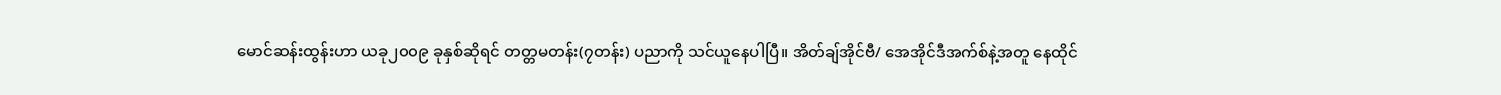မောင်ဆန်းထွန်းဟာ ယခု၂၀၀၉ ခုနှစ်ဆိုရင် တတ္တမတန်း(၇တန်း) ပညာကို သင်ယူနေပါပြီ။ အိတ်ချ်အိုင်ဗီ/ အေအိုင်ဒီအက်စ်နဲ့အတူ နေထိုင်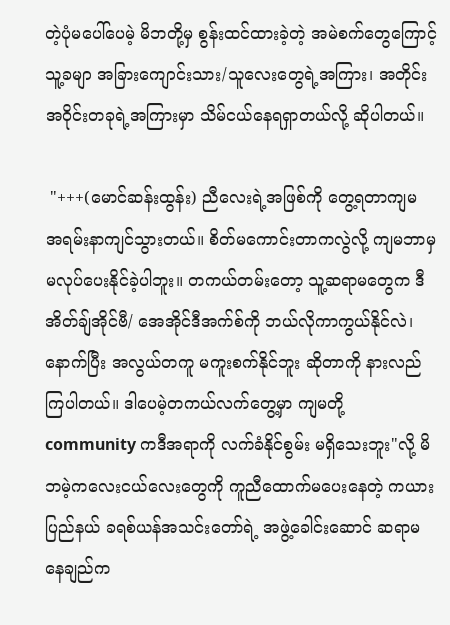တဲ့ပုံမပေါ်ပေမဲ့ မိဘတို့မှ စွန်းထင်ထားခဲ့တဲ့ အမဲစက်တွေကြောင့် သူ့ခမျာ အခြားကျောင်းသား/သူလေးတွေရဲ့အကြား၊ အတိုင်းအဝိုင်းတခုရဲ့အကြားမှာ သိမ်ငယ်နေရရှာတယ်လို့ ဆိုပါတယ်။

 "+++(မောင်ဆန်းထွန်း) ညီလေးရဲ့အဖြစ်ကို တွေ့ရတာကျမ အရမ်းနာကျင်သွားတယ်။ စိတ်မကောင်းတာကလွဲလို့ ကျမဘာမှ မလုပ်ပေးနိုင်ခဲ့ပါဘူး။ တကယ်တမ်းတော့ သူ့ဆရာမတွေက ဒီ အိတ်ချ်အိုင်ဗီ/ အေအိုင်ဒီအက်စ်ကို ဘယ်လိုကာကွယ်နိုင်လဲ၊ နောက်ပြီး အလွယ်တကူ မကူးစက်နိုင်ဘူး ဆိုတာကို နားလည်ကြပါတယ်။ ဒါပေမဲ့တကယ်လက်တွေ့မှာ ကျမတို့ community ကဒီအရာကို လက်ခံနိုင်စွမ်း မရှိသေးဘူး"လို့ မိဘမဲ့ကလေးငယ်လေးတွေကို ကူညီထောက်မပေးနေတဲ့ ကယားပြည်နယ် ခရစ်ယန်အသင်းတော်ရဲ့ အဖွဲ့ခေါင်းဆောင် ဆရာမ နေချည်က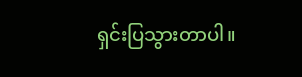ရှင်းပြသွားတာပါ။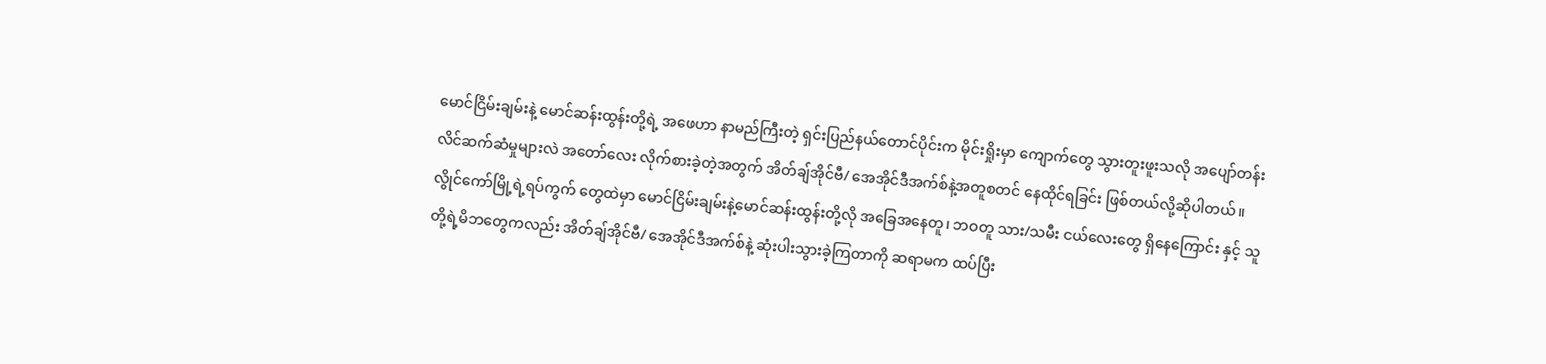မောင်ငြိမ်းချမ်းနဲ့ မောင်ဆန်းထွန်းတို့ရဲ့ အဖေဟာ နာမည်ကြီးတဲ့ ရှင်းပြည်နယ်တောင်ပိုင်းက မိုင်းရှိုးမှာ ကျောက်တွေ သွားတူးဖူးသလို အပျော်တန်းလိင်ဆက်ဆံမှုများလဲ အတော်လေး လိုက်စားခဲ့တဲ့အတွက် အိတ်ချ်အိုင်ဗီ/ အေအိုင်ဒီအက်စ်နဲ့အတူစတင် နေထိုင်ရခြင်း ဖြစ်တယ်လို့ဆိုပါတယ်။ လွိုင်ကော်မြို့ရဲ့ရပ်ကွက် တွေထဲမှာ မောင်ငြိမ်းချမ်းနဲ့မောင်ဆန်းထွန်းတို့လို အခြေအနေတူ၊ ဘဝတူ သား/သမီး ငယ်လေးတွေ ရှိနေကြောင်း နှင့် သူတို့ရဲ့မိဘတွေကလည်း အိတ်ချ်အိုင်ဗီ/ အေအိုင်ဒီအက်စ်နဲ့ ဆုံးပါးသွားခဲ့ကြတာကို ဆရာမက ထပ်ပြီး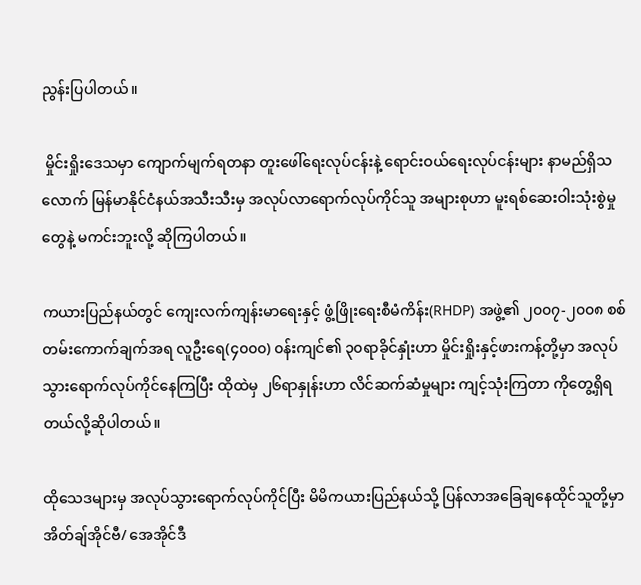ညွန်းပြပါတယ်။

 မှိုင်းရှိုးဒေသမှာ ကျောက်မျက်ရတနာ တူးဖေါ်ရေးလုပ်ငန်းနဲ့ ရောင်းဝယ်ရေးလုပ်ငန်းများ နာမည်ရှိသလောက် မြန်မာနိုင်ငံနယ်အသီးသီးမှ အလုပ်လာရောက်လုပ်ကိုင်သူ အများစုဟာ မူးရစ်ဆေးဝါးသုံးစွဲမှုတွေနဲ့ မကင်းဘူးလို့ ဆိုကြပါတယ်။

ကယားပြည်နယ်တွင် ကျေးလက်ကျန်းမာရေးနှင့် ဖွံ့ဖြိုးရေးစီမံကိန်း(RHDP) အဖွဲ့၏ ၂၀၀၇-၂၀၀၈ စစ်တမ်းကောက်ချက်အရ လူဦးရေ(၄၀၀၀) ၀န်းကျင်၏ ၃၀ရာခိုင်နှုံးဟာ မှိုင်းရှိုးနှင့်ဖားကန့်တို့မှာ အလုပ်သွားရောက်လုပ်ကိုင်နေကြပြီး ထိုထဲမှ ၂၆ရာနှုန်းဟာ လိင်ဆက်ဆံမှုများ ကျင့်သုံးကြတာ ကိုတွေ့ရှိရတယ်လို့ဆိုပါတယ်။

ထိုသေဒများမှ အလုပ်သွားရောက်လုပ်ကိုင်ပြီး မိမိကယားပြည်နယ်သို့ ပြန်လာအခြေချနေထိုင်သူတို့မှာ အိတ်ချ်အိုင်ဗီ/ အေအိုင်ဒီ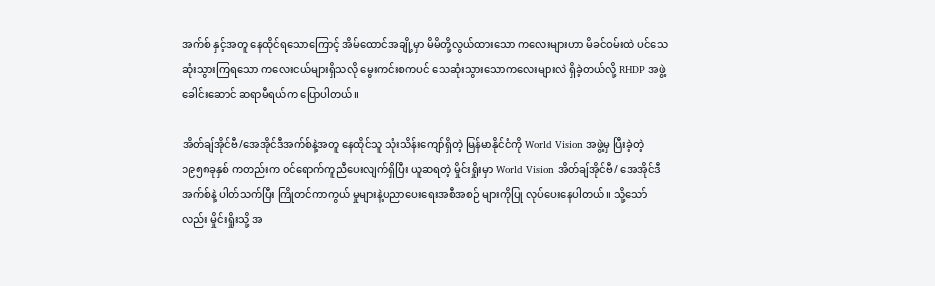အက်စ် နှင့်အတူ နေထိုင်ရသောကြောင့် အိမ်ထောင်အချို့မှာ မိမိတို့လွယ်ထားသော ကလေးများဟာ မိခင်ဝမ်းထဲ ပင်သေဆုံးသွားကြရသော ကလေးငယ်များရှိသလို မွေးကင်းစကပင် သေဆုံးသွားသောကလေးများလဲ ရှိခဲ့တယ်လို့ RHDP အဖွဲ့ခေါင်းဆောင် ဆရာမီရယ်က ပြောပါတယ်။

အိတ်ချ်အိုင်ဗီ/အေအိုင်ဒီအက်စ်နဲ့အတူ နေထိုင်သူ သုံးသိန်းကျော်ရှိတဲ့ မြန်မာနိုင်ငံကို World Vision အဖွဲ့မှ ပြီးခဲ့တဲ့ ၁၉၅၈ခုနှစ် ကတည်းက ၀င်ရောက်ကူညီပေးလျက်ရှိပြီး ယူဆရတဲ့ မှိုင်းရှိုးမှာ World Vision အိတ်ချ်အိုင်ဗီ/ အေအိုင်ဒီအက်စ်နဲ့ ပါတ်သက်ပြီး ကြိုတင်ကာကွယ် မှုများနဲ့ပညာပေးရေးအစီအစဉ် များကိုပြု လုပ်ပေးနေပါတယ်။ သို့သော်လည်း မှိုင်းရှိုးသို့ အ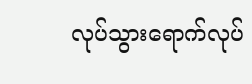လုပ်သွားရောက်လုပ်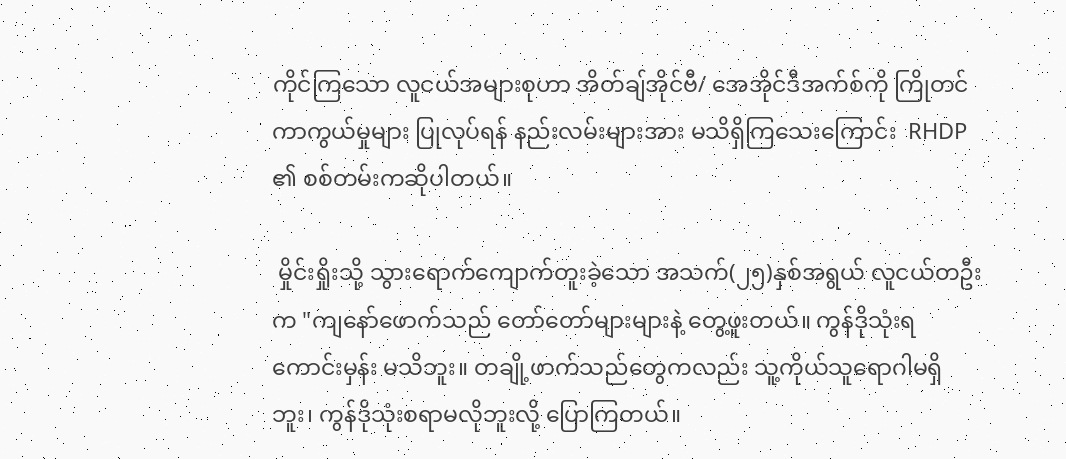ကိုင်ကြသော လူငယ်အများစုဟာ အိတ်ချ်အိုင်ဗီ/ အေအိုင်ဒီအက်စ်ကို ကြိုတင် ကာကွယ်မှုများ ပြုလုပ်ရန် နည်းလမ်းများအား မသိရှိကြသေးကြောင်း  RHDP ၏ စစ်တမ်းကဆိုပါတယ်။

 မှိုင်းရှိုးသို့ သွားရောက်ကျောက်တူးခဲ့သော အသက်(၂၅)နှစ်အရွယ် လူငယ်တဦးက "ကျနော်ဖောက်သည် တော်တော်များများနဲ့ တွေ့ဖူးတယ်။ ကွန်ဒိုသုံးရကောင်းမှန်း မသိဘူး။ တချို့ဖာက်သည်တွေကလည်း သူ့ကိုယ်သူရောဂါမရှိဘူး၊ ကွန်ဒိုသုံးစရာမလိုဘူးလို့ ပြောကြတယ်။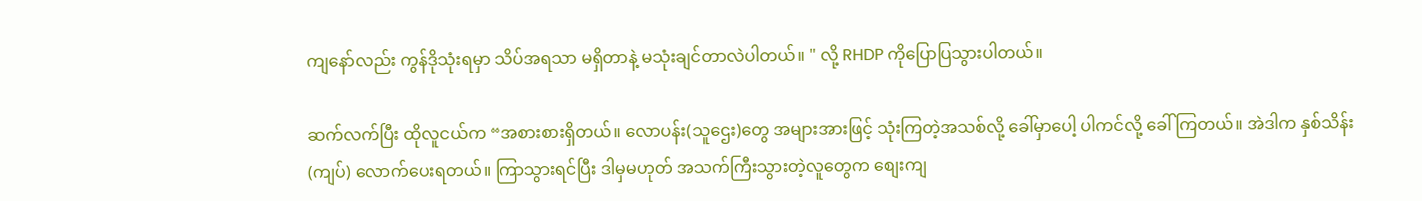ကျနော်လည်း ကွန်ဒိုသုံးရမှာ သိပ်အရသာ မရှိတာနဲ့ မသုံးချင်တာလဲပါတယ်။ " လို့ RHDP ကိုပြောပြသွားပါတယ်။

ဆက်လက်ပြီး ထိုလူငယ်က “အစားစားရှိတယ်။ လောပန်း(သူဌေး)တွေ အများအားဖြင့် သုံးကြတဲ့အသစ်လို့ ခေါ်မှာပေါ့ ပါကင်လို့ ခေါ်ကြတယ်။ အဲဒါက နှစ်သိန်း(ကျပ်) လောက်ပေးရတယ်။ ကြာသွားရင်ပြီး ဒါမှမဟုတ် အသက်ကြီးသွားတဲ့လူတွေက စျေးကျ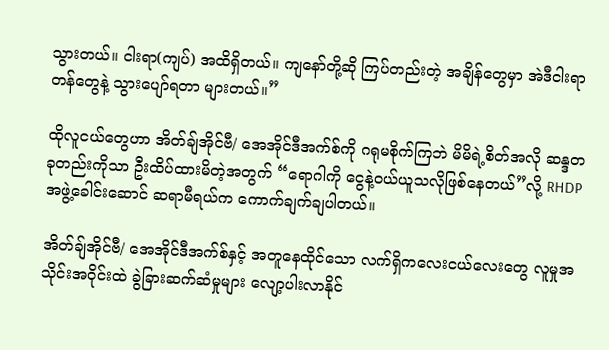သွားတယ်။ ငါးရာ(ကျပ်) အထိရှိတယ်။ ကျနော်တို့ဆို ကြပ်တည်းတဲ့ အချိန်တွေမှာ အဲဒီငါးရာတန်တွေနဲ့ သွားပျော်ရတာ များတယ်။”

ထိုလူငယ်တွေဟာ အိတ်ချ်အိုင်ဗီ/ အေအိုင်ဒီအက်စ်ကို ဂရုမစိုက်ကြဘဲ မိမိရဲ့စိတ်အလို ဆန္ဒတခုတည်းကိုသာ ဦးထိပ်ထားမိတဲ့အတွက် “ရောဂါကို ငွေနဲ့ဝယ်ယူသလိုဖြစ်နေတယ်”လို့ RHDP အဖွဲ့ခေါင်းဆောင် ဆရာမီရယ်က ကောက်ချက်ချပါတယ်။

အိတ်ချ်အိုင်ဗီ/ အေအိုင်ဒီအက်စ်နှင့် အတူနေထိုင်သော လက်ရှိကလေးငယ်လေးတွေ လူမှုအသိုင်းအဝိုင်းထဲ ခွဲခြားဆက်ဆံမှုများ လျော့ပါးလာနိုင်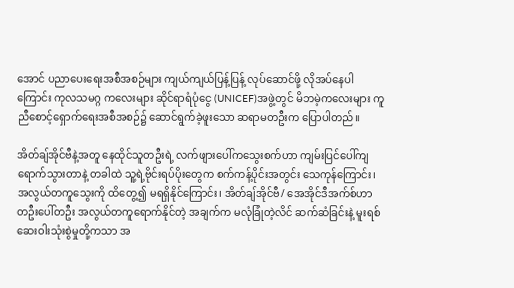အောင် ပညာပေးရေးအစီအစဉ်များ ကျယ်ကျယ်ပြန့်ပြန့် လုပ်ဆောင်ဖို့ လိုအပ်နေပါကြောင်း ကုလသမဂ္ဂ ကလေးများ ဆိုင်ရာရံပုံငွေ (UNICEF)အဖွဲ့တွင် မိဘမဲ့ကလေးများ ကူညီစောင့်ရှောက်ရေးအစီအစဉ်၌ ဆောင်ရွက်ခဲ့ဖူးသော ဆရာမတဦးက ပြောပါတည်။

အိတ်ချ်အိုင်ဗီနဲ့အတူ နေထိုင်သူတဦးရဲ့ လက်ဖျားပေါ်ကသွေးစက်ဟာ ကျမ်းပြင်ပေါ်ကျရောက်သွားတာနဲ့ တခါထဲ သူ့ရဲ့ဗိုင်းရပ်ပိုးတွေက စက်ကန့်ပိုင်းအတွင်း သေကုန်ကြောင်း၊ အလွယ်တကူသွေးကို ထိတွေ့၍ မရရှိနိုင်ကြောင်း၊ အိတ်ချ်အိုင်ဗီ/ အေအိုင်ဒီအက်စ်ဟာ တဦးပေါ်တဦး အလွယ်တကူရောက်နိုင်တဲ့ အချက်က မလုံခြုံတဲ့လိင် ဆက်ဆံခြင်းနဲ့ မူးရစ်ဆေးဝါးသုံးစွဲမှုတို့ကသာ အ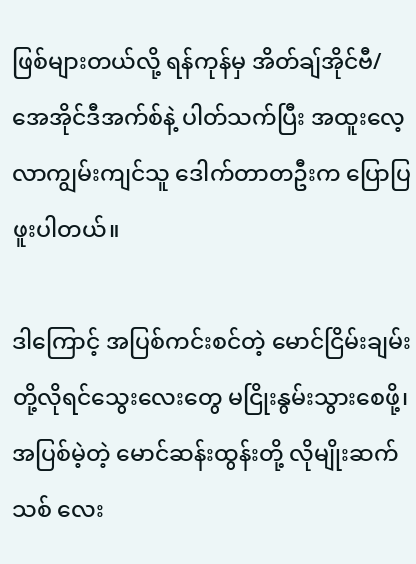ဖြစ်များတယ်လို့ ရန်ကုန်မှ အိတ်ချ်အိုင်ဗီ/ အေအိုင်ဒီအက်စ်နဲ့ ပါတ်သက်ပြီး အထူးလေ့လာကျွမ်းကျင်သူ ဒေါက်တာတဦးက ပြောပြဖူးပါတယ်။

ဒါကြောင့် အပြစ်ကင်းစင်တဲ့ မောင်ငြိမ်းချမ်းတို့လိုရင်သွေးလေးတွေ မငြိုးနွမ်းသွားစေဖို့၊ အပြစ်မဲ့တဲ့ မောင်ဆန်းထွန်းတို့ လိုမျိုးဆက်သစ် လေး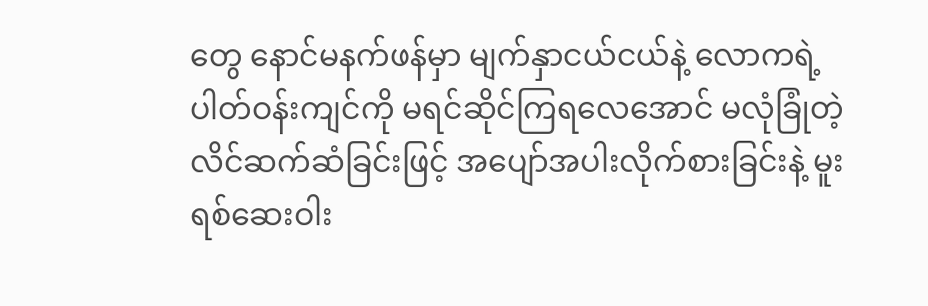တွေ နောင်မနက်ဖန်မှာ မျက်နှာငယ်ငယ်နဲ့ လောကရဲ့ပါတ်ဝန်းကျင်ကို မရင်ဆိုင်ကြရလေအောင် မလုံခြုံတဲ့လိင်ဆက်ဆံခြင်းဖြင့် အပျော်အပါးလိုက်စားခြင်းနဲ့ မူးရစ်ဆေးဝါး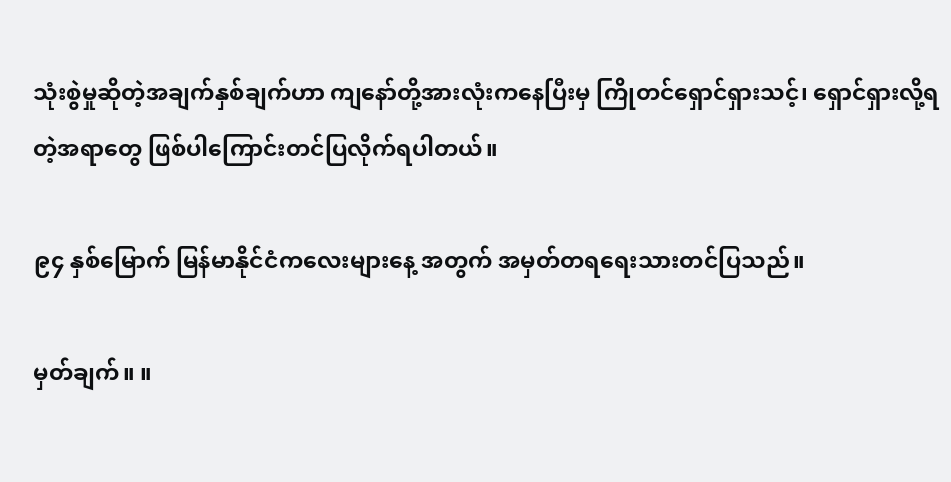သုံးစွဲမှုဆိုတဲ့အချက်နှစ်ချက်ဟာ ကျနော်တို့အားလုံးကနေပြီးမှ ကြိုတင်ရှောင်ရှားသင့်၊ ရှောင်ရှားလို့ရတဲ့အရာတွေ ဖြစ်ပါကြောင်းတင်ပြလိုက်ရပါတယ်။

၉၄ နှစ်မြောက် မြန်မာနိုင်ငံကလေးများနေ့ အတွက် အမှတ်တရရေးသားတင်ပြသည်။

မှတ်ချက်။ ။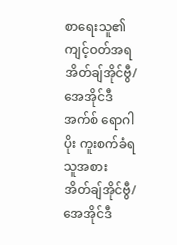စာရေးသူ၏ ကျင့်ဝတ်အရ အိတ်ချ်အိုင်ဗွီ/ အေအိုင်ဒီအက်စ် ရောဂါပိုး ကူးစက်ခံရသူအစား အိတ်ချ်အိုင်ဗွီ/ အေအိုင်ဒီ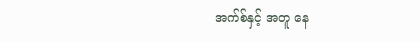အက်စ်နှင့် အတူ နေ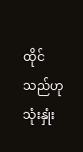ထိုင်သည်ဟု သုံးနှုံး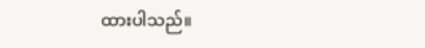ထားပါသည်။